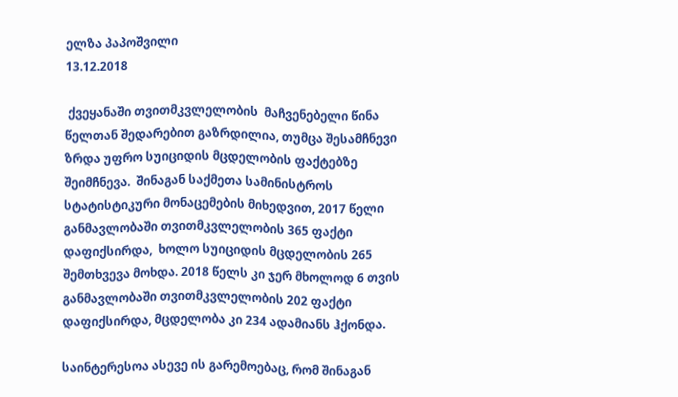ელზა პაპოშვილი
13.12.2018

 ქვეყანაში თვითმკვლელობის  მაჩვენებელი წინა წელთან შედარებით გაზრდილია, თუმცა შესამჩნევი ზრდა უფრო სუიციდის მცდელობის ფაქტებზე შეიმჩნევა.  შინაგან საქმეთა სამინისტროს სტატისტიკური მონაცემების მიხედვით, 2017 წელი განმავლობაში თვითმკვლელობის 365 ფაქტი დაფიქსირდა,  ხოლო სუიციდის მცდელობის 265 შემთხვევა მოხდა. 2018 წელს კი ჯერ მხოლოდ 6 თვის განმავლობაში თვითმკვლელობის 202 ფაქტი დაფიქსირდა, მცდელობა კი 234 ადამიანს ჰქონდა.

საინტერესოა ასევე ის გარემოებაც, რომ შინაგან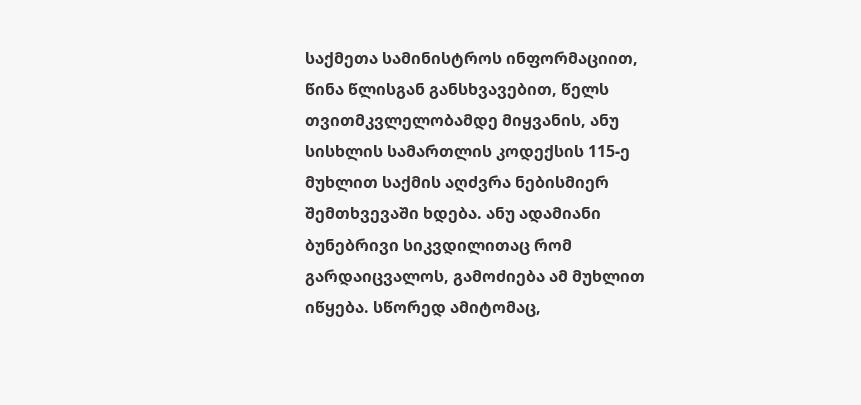საქმეთა სამინისტროს ინფორმაციით, წინა წლისგან განსხვავებით, წელს თვითმკვლელობამდე მიყვანის, ანუ სისხლის სამართლის კოდექსის 115-ე მუხლით საქმის აღძვრა ნებისმიერ შემთხვევაში ხდება. ანუ ადამიანი ბუნებრივი სიკვდილითაც რომ გარდაიცვალოს, გამოძიება ამ მუხლით იწყება. სწორედ ამიტომაც,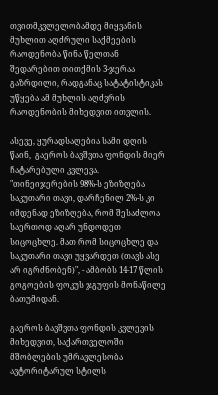თვითმკვლელობამდე მიყვანის მუხლით აღძრული საქმეების რაოდენობა წინა წელთან შედარებით თითქმის 3-ჯერაა გაზრდილი, რადგანაც სატატისტიკას უწყება ამ მუხლის აღძვრის რაოდენობის მიხედვით ითვლის.

ასევე, ყურადსაღებია სამი დღის წაინ,  გაეროს ბავშვთა ფონდის მიერ ჩატარებული კვლევა.  "თინეიჯერების 98%-ს ეზიზღება საკუთარი თავი, დარჩენილ 2%-ს კი იმდენად ეზიზღება, რომ შესაძლოა საერთოდ აღარ უნდოდეთ სიცოცხლე. მათ რომ სიცოცხლე და საკუთარი თავი უყვარდეთ (თავს ასე არ იგრძნობენ)", - ამბობს 14-17 წლის გოგოების ფოკუს ჯგუფის მონაწილე ბათუმიდან.

გაეროს ბავშვთა ფონდის კვლევის მიხედვით, საქართველოში მშობლების უმრავლესობა ავტორიტარულ სტილს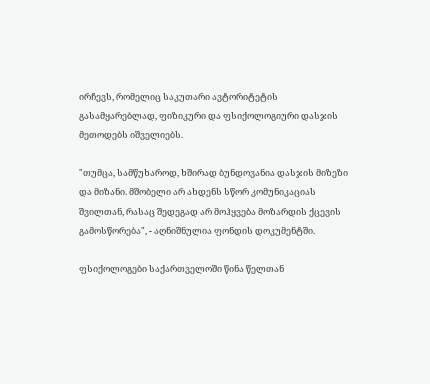ირჩევს, რომელიც საკუთარი ავტორიტეტის გასამყარებლად, ფიზიკური და ფსიქოლოგიური დასჯის მეთოდებს იშველიებს.

"თუმცა, სამწუხაროდ, ხშირად ბუნდოვანია დასჯის მიზეზი და მიზანი. მშობელი არ ახდენს სწორ კომუნიკაციას შვილთან, რასაც შედეგად არ მოჰყვება მოზარდის ქცევის გამოსწორება", - აღნიშნულია ფონდის დოკუმენტში.

ფსიქოლოგები საქართველოში წინა წელთან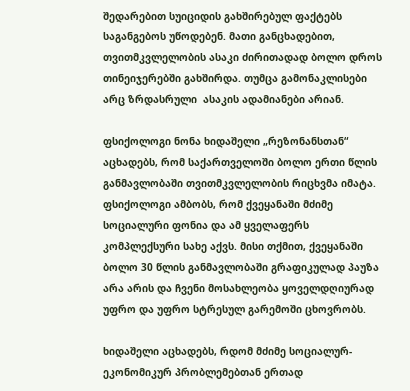შედარებით სუიციდის გახშირებულ ფაქტებს საგანგებოს უწოდებენ. მათი განცხადებით, თვითმკვლელობის ასაკი ძირითადად ბოლო დროს თინეიჯერებში გახშირდა. თუმცა გამონაკლისები არც ზრდასრული  ასაკის ადამიანები არიან.

ფსიქოლოგი ნონა ხიდაშელი „რეზონანსთან“ აცხადებს, რომ საქართველოში ბოლო ერთი წლის განმავლობაში თვითმკვლელობის რიცხვმა იმატა. ფსიქოლოგი ამბობს, რომ ქვეყანაში მძიმე სოციალური ფონია და ამ ყველაფერს კომპლექსური სახე აქვს. მისი თქმით, ქვეყანაში ბოლო 30 წლის განმავლობაში გრაფიკულად პაუზა არა არის და ჩვენი მოსახლეობა ყოველდღიურად უფრო და უფრო სტრესულ გარემოში ცხოვრობს.

ხიდაშელი აცხადებს, რდომ მძიმე სოციალურ-ეკონომიკურ პრობლემებთან ერთად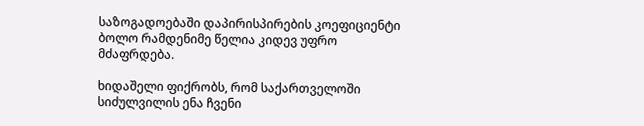საზოგადოებაში დაპირისპირების კოეფიციენტი ბოლო რამდენიმე წელია კიდევ უფრო მძაფრდება.

ხიდაშელი ფიქრობს, რომ საქართველოში სიძულვილის ენა ჩვენი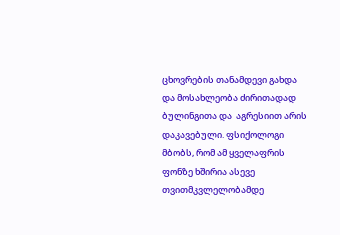ცხოვრების თანამდევი გახდა და მოსახლეობა ძირითადად ბულინგითა და  აგრესიით არის  დაკავებული. ფსიქოლოგი მბობს, რომ ამ ყველაფრის ფონზე ხშირია ასევე თვითმკვლელობამდე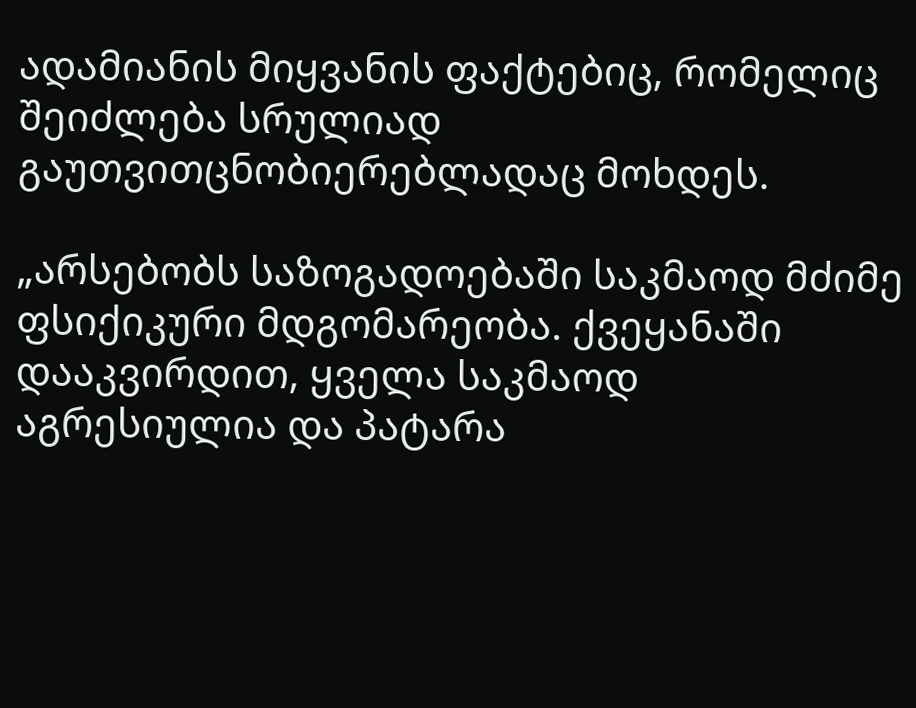ადამიანის მიყვანის ფაქტებიც, რომელიც შეიძლება სრულიად გაუთვითცნობიერებლადაც მოხდეს.

„არსებობს საზოგადოებაში საკმაოდ მძიმე ფსიქიკური მდგომარეობა. ქვეყანაში დააკვირდით, ყველა საკმაოდ აგრესიულია და პატარა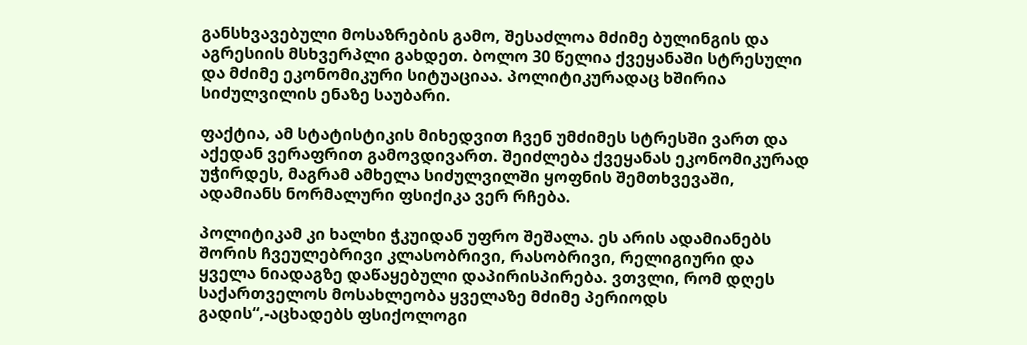განსხვავებული მოსაზრების გამო, შესაძლოა მძიმე ბულინგის და აგრესიის მსხვერპლი გახდეთ. ბოლო 30 წელია ქვეყანაში სტრესული და მძიმე ეკონომიკური სიტუაციაა. პოლიტიკურადაც ხშირია  სიძულვილის ენაზე საუბარი.

ფაქტია, ამ სტატისტიკის მიხედვით ჩვენ უმძიმეს სტრესში ვართ და აქედან ვერაფრით გამოვდივართ. შეიძლება ქვეყანას ეკონომიკურად უჭირდეს, მაგრამ ამხელა სიძულვილში ყოფნის შემთხვევაში, ადამიანს ნორმალური ფსიქიკა ვერ რჩება.

პოლიტიკამ კი ხალხი ჭკუიდან უფრო შეშალა. ეს არის ადამიანებს შორის ჩვეულებრივი კლასობრივი, რასობრივი, რელიგიური და ყველა ნიადაგზე დაწაყებული დაპირისპირება. ვთვლი, რომ დღეს საქართველოს მოსახლეობა ყველაზე მძიმე პერიოდს გადის“,-აცხადებს ფსიქოლოგი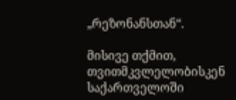„რეზონანსთან“.

მისივე თქმით, თვითმკვლელობისკენ საქართველოში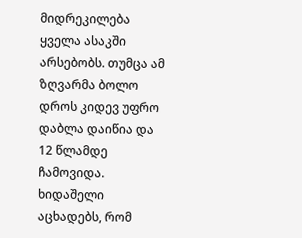მიდრეკილება ყველა ასაკში არსებობს. თუმცა ამ ზღვარმა ბოლო დროს კიდევ უფრო დაბლა დაიწია და 12 წლამდე  ჩამოვიდა.  ხიდაშელი აცხადებს, რომ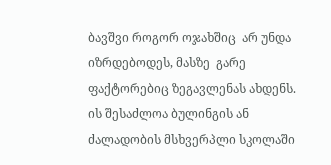ბავშვი როგორ ოჯახშიც  არ უნდა იზრდებოდეს, მასზე  გარე ფაქტორებიც ზეგავლენას ახდენს. ის შესაძლოა ბულინგის ან ძალადობის მსხვერპლი სკოლაში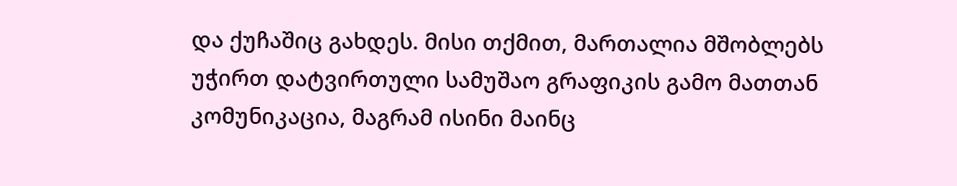და ქუჩაშიც გახდეს. მისი თქმით, მართალია მშობლებს უჭირთ დატვირთული სამუშაო გრაფიკის გამო მათთან კომუნიკაცია, მაგრამ ისინი მაინც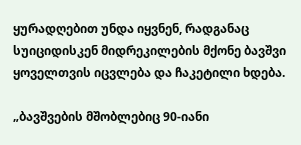ყურადღებით უნდა იყვნენ, რადგანაც სუიციდისკენ მიდრეკილების მქონე ბავშვი ყოველთვის იცვლება და ჩაკეტილი ხდება.

„ბავშვების მშობლებიც 90-იანი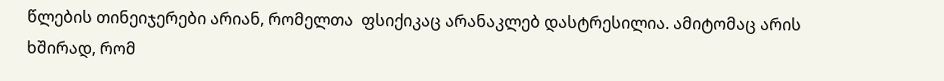წლების თინეიჯერები არიან, რომელთა  ფსიქიკაც არანაკლებ დასტრესილია. ამიტომაც არის ხშირად, რომ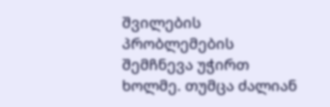შვილების პრობლემების შემჩნევა უჭირთ ხოლმე. თუმცა ძალიან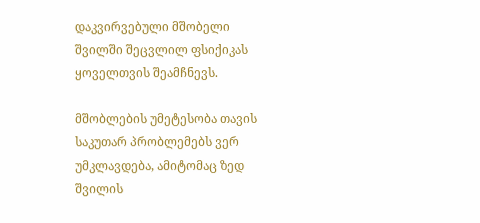დაკვირვებული მშობელი შვილში შეცვლილ ფსიქიკას ყოველთვის შეამჩნევს.

მშობლების უმეტესობა თავის საკუთარ პრობლემებს ვერ უმკლავდება, ამიტომაც ზედ შვილის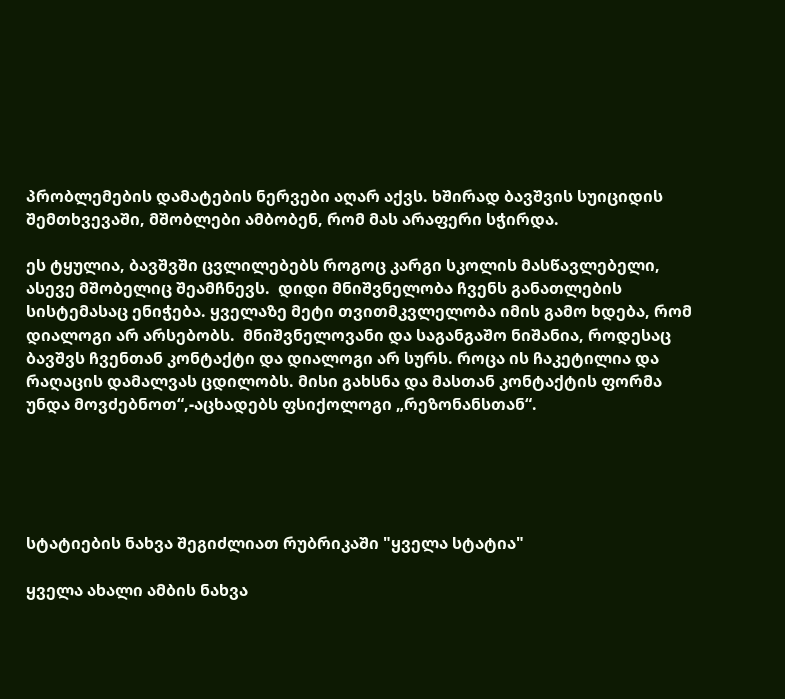პრობლემების დამატების ნერვები აღარ აქვს. ხშირად ბავშვის სუიციდის შემთხვევაში, მშობლები ამბობენ, რომ მას არაფერი სჭირდა.

ეს ტყულია, ბავშვში ცვლილებებს როგოც კარგი სკოლის მასწავლებელი, ასევე მშობელიც შეამჩნევს.  დიდი მნიშვნელობა ჩვენს განათლების სისტემასაც ენიჭება. ყველაზე მეტი თვითმკვლელობა იმის გამო ხდება, რომ დიალოგი არ არსებობს.  მნიშვნელოვანი და საგანგაშო ნიშანია, როდესაც ბავშვს ჩვენთან კონტაქტი და დიალოგი არ სურს. როცა ის ჩაკეტილია და რაღაცის დამალვას ცდილობს. მისი გახსნა და მასთან კონტაქტის ფორმა უნდა მოვძებნოთ“,-აცხადებს ფსიქოლოგი „რეზონანსთან“.





სტატიების ნახვა შეგიძლიათ რუბრიკაში "ყველა სტატია"

ყველა ახალი ამბის ნახვა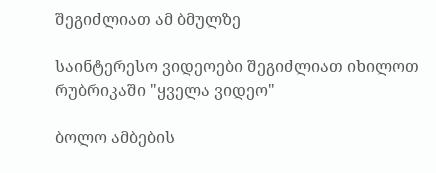შეგიძლიათ ამ ბმულზე

საინტერესო ვიდეოები შეგიძლიათ იხილოთ რუბრიკაში "ყველა ვიდეო"

ბოლო ამბების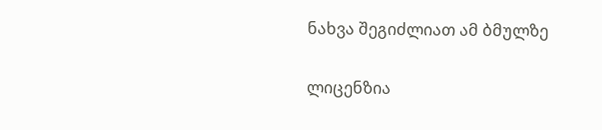ნახვა შეგიძლიათ ამ ბმულზე

ლიცენზია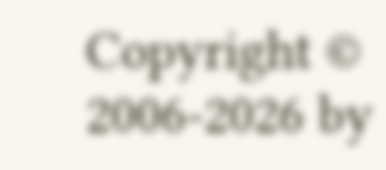Copyright © 2006-2026 by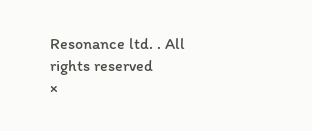Resonance ltd. . All rights reserved
×